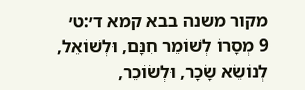מקור משנה בבא קמא ד׳:ט׳
9 מְסָרוֹ לְשׁוֹמֵר חִנָּם, וּלְשׁוֹאֵל, לְנוֹשֵׂא שָׂכָר, וּלְשׂוֹכֵר,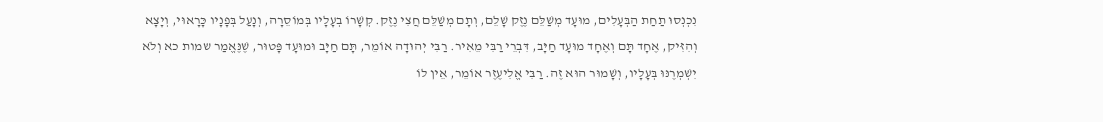נִכְנְסוּ תַחַת הַבְּעָלִים, מוּעָד מְשַׁלֵּם נֶזֶק שָׁלֵם, וְתָם מְשַׁלֵּם חֲצִי נֶזֶק. קְשָׁרוֹ בְעָלָיו בְּמוֹסֵרָה, וְנָעַל בְּפָנָיו כָּרָאוּי, וְיָצָא וְהִזִּיק, אֶחָד תָּם וְאֶחָד מוּעָד חַיָּב, דִּבְרֵי רַבִּי מֵאִיר. רַבִּי יְהוּדָה אוֹמֵר, תָּם חַיָּב וּמוּעָד פָּטוּר, שֶׁנֶּאֱמַר שמות כא וְלֹא יִשְׁמְרֶנּוּ בְּעָלָיו, וְשָׁמוּר הוּא זֶה. רַבִּי אֱלִיעֶזֶר אוֹמֵר, אֵין לוֹ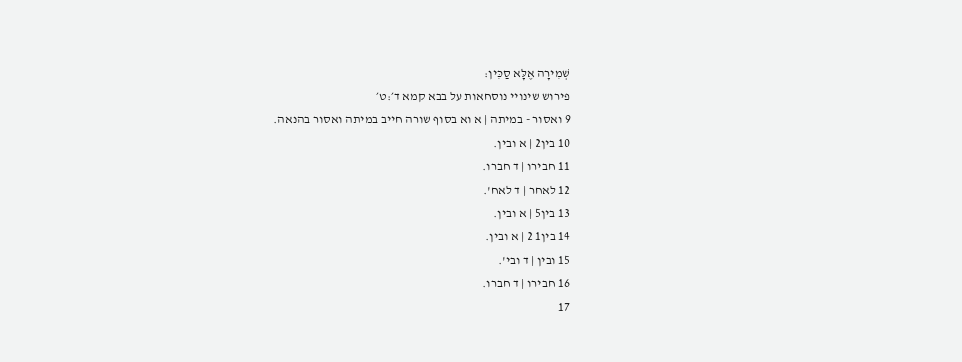שְׁמִירָה אֶלָּא סַכִּין:
פירוש שינויי נוסחאות על בבא קמא ד׳:ט׳
9 ואסור - במיתה | א וא בסוף שורה חייב במיתה ואסור בהנאה.
10 בין2 | א ובין.
11 חבירו | ד חברו.
12 לאחר | ד לאח'.
13 בין5 | א ובין.
14 בין1 2 | א ובין.
15 ובין | ד ובי'.
16 חבירו | ד חברו.
17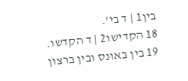בין1 | ד בי'.
18 הקדישו2 | ד הקדשו.
19 בין באונס ובין ברצון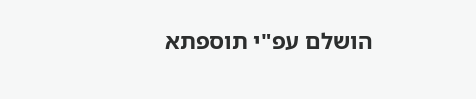הושלם עפ"י תוספתא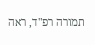תמורה רפ"ד, ראה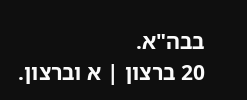בבה"א.
20 ברצון | א וברצון.